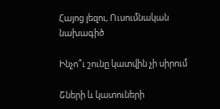Հայոց լեզու, Ուսումնական նախագիծ

Ինչո՞ւ շունը կատվին չի սիրում

Շների և կատուների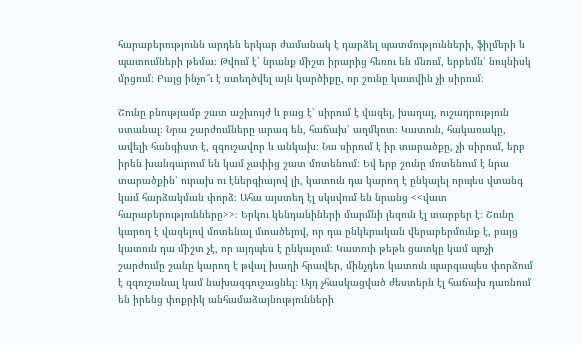հարաբերությունն արդեն երկար ժամանակ է դարձել պատմությունների, ֆիլմերի և պատումների թեմա։ Թվում է՝ նրանք միշտ իրարից հեռու են մնում, երբեմն՝ նույնիսկ մրցում։ Բայց ինչո՞ւ է ստեղծվել այն կարծիքը, որ շունը կատվին չի սիրում։

Շունը բնությամբ շատ աշխույժ և բաց է՝ սիրում է վազել, խաղալ, ուշադրություն ստանալ։ Նրա շարժումները արագ են, հաճախ՝ աղմկոտ։ Կատուն, հակառակը, ավելի հանգիստ է, զգուշավոր և անկախ։ Նա սիրում է իր տարածքը, չի սիրում, երբ իրեն խանգարում են կամ չափից շատ մոտենում։ Եվ երբ շունը մոտենում է նրա տարածքին՝ ուրախ ու էներգիայով լի, կատուն դա կարող է ընկալել որպես վտանգ կամ հարձակման փորձ։ Ահա այստեղ էլ սկսվում են նրանց <<վատ հարաբերությունները>>։ Երկու կենդանիների մարմնի լեզուն էլ տարբեր է։ Շունը կարող է վազելով մոտենալ մտածելով, որ դա ընկերական վերաբերմունք է, բայց կատուն դա միշտ չէ, որ այդպես է ընկալում։ Կատուի թեթև ցատկը կամ պոչի շարժումը շանը կարող է թվալ խաղի հրավեր, մինչդեռ կատուն պարզապես փորձում է զգուշանալ կամ նախազգուշացնել։ Այդ չհասկացված ժեստերն էլ հաճախ դառնում են իրենց փոքրիկ անհամաձայնությունների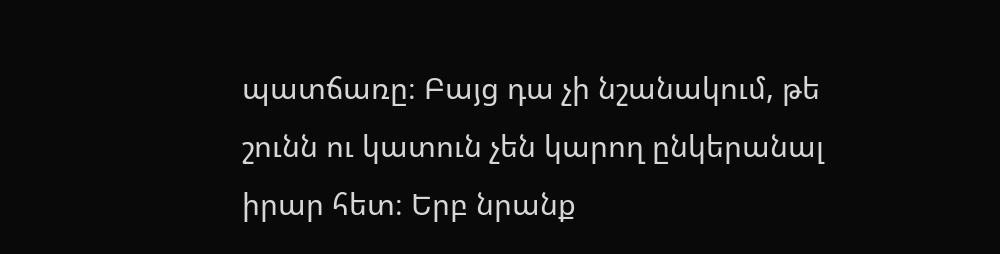պատճառը։ Բայց դա չի նշանակում, թե շունն ու կատուն չեն կարող ընկերանալ իրար հետ։ Երբ նրանք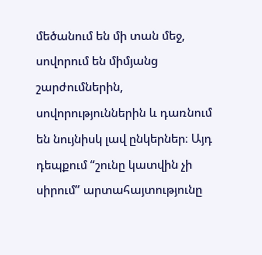մեծանում են մի տան մեջ, սովորում են միմյանց շարժումներին, սովորություններին և դառնում են նույնիսկ լավ ընկերներ։ Այդ դեպքում “շունը կատվին չի սիրում” արտահայտությունը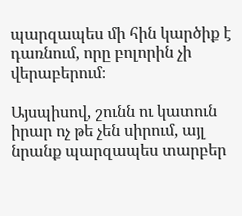պարզապես մի հին կարծիք է դառնում, որը բոլորին չի վերաբերում։

Այսպիսով, շունն ու կատուն իրար ոչ թե չեն սիրում, այլ նրանք պարզապես տարբեր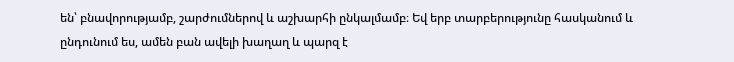են՝ բնավորությամբ, շարժումներով և աշխարհի ընկալմամբ։ Եվ երբ տարբերությունը հասկանում և ընդունում ես, ամեն բան ավելի խաղաղ և պարզ է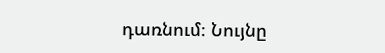դառնում։ Նույնը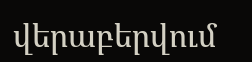վերաբերվում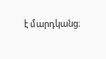է մարդկանց։